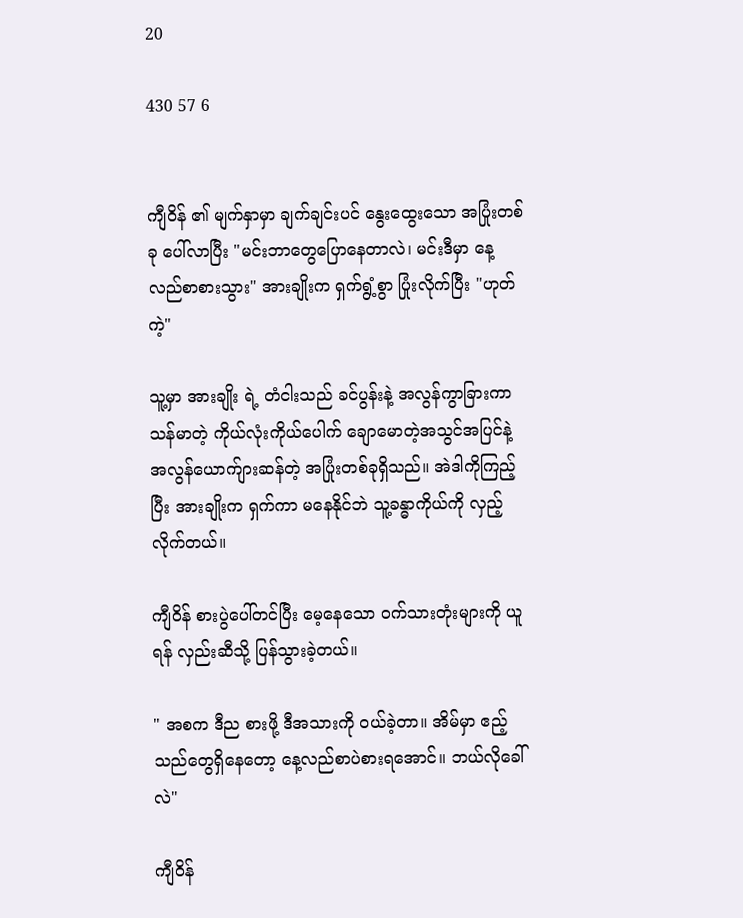20

430 57 6


ကျီဝိန် ၏ မျက်နှာမှာ ချက်ချင်းပင် နွေးထွေးသော အပြုံးတစ်ခု ပေါ်လာပြီး "မင်းဘာတွေပြောနေတာလဲ၊ မင်းဒီမှာ နေ့လည်စာစားသွား" အားချိုးက ရှက်ရွံ့စွာ ပြုံးလိုက်ပြီး "ဟုတ်ကဲ့"

သူ့မှာ အားချိုး ရဲ့ တံငါးသည် ခင်ပွန်းနဲ့ အလွန်ကွာခြားကာ သန်မာတဲ့ ကိုယ်လုံးကိုယ်ပေါက် ချောမောတဲ့အသွင်အပြင်နဲ့ အလွန်ယောက်ျားဆန်တဲ့ အပြုံးတစ်ခုရှိသည်။ အဲဒါကိုကြည့်ပြီး အားချိုးက ရှက်ကာ မနေနိုင်ဘဲ သူ့ခန္ဓာကိုယ်ကို လှည့်လိုက်တယ်။

ကျီဝိန် စားပွဲပေါ်တင်ပြီး မေ့နေသော ဝက်သားတုံးများကို ယူရန် လှည်းဆီသို့ ပြန်သွားခဲ့တယ်။

" အစက ဒီည စားဖို့ ဒီအသားကို ဝယ်ခဲ့တာ။ အိမ်မှာ ဧည့်သည်တွေရှိနေတော့ နေ့လည်စာပဲစားရအောင်။ ဘယ်လိုခေါ်လဲ"

ကျီဝိန်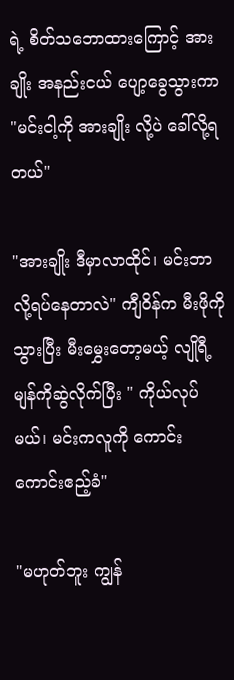ရဲ့ စိတ်သဘောထားကြောင့် အားချိုး အနည်းငယ် ပျော့ခွေသွားကာ "မင်းငါ့ကို အားချိုး လို့ပဲ ခေါ်လို့ရတယ်"

"အားချိုး ဒီမှာလာထိုင်၊ မင်းဘာလို့ရပ်နေတာလဲ" ကျီဝိန်က မီးဖိုကိုသွားပြီး မီးမွှေးတော့မယ့် လျိုရီ့မျန်ကိုဆွဲလိုက်ပြီး " ကိုယ်လုပ်မယ်၊ မင်းကလူကို ကောင်းကောင်းဧည့်ခံ"

"မဟုတ်ဘူး ကျွန်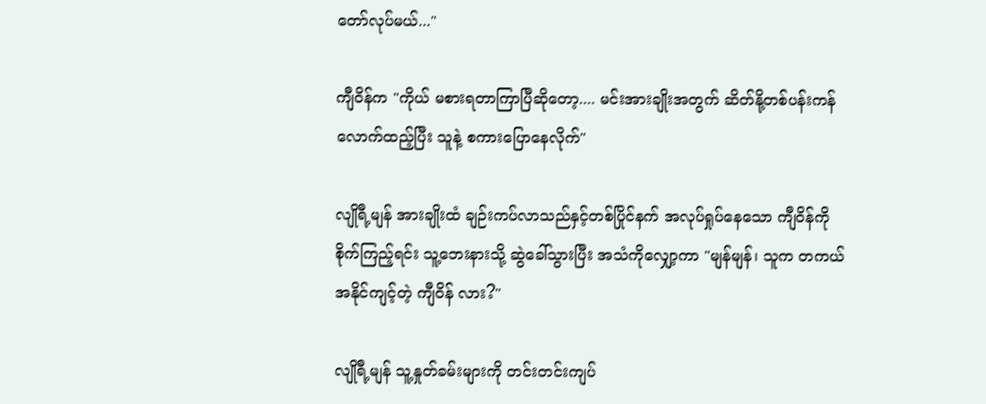တော်လုပ်မယ်..."

ကျီဝိန်က "ကိုယ် မစားရတာကြာပြီဆိုတော့.... မင်းအားချိုးအတွက် ဆိတ်နို့တစ်ပန်းကန်လောက်ထည့်ပြီး သူနဲ့ စကားပြောနေလိုက်"

လျိုရီ့မျန် အားချိုးထံ ချဉ်းကပ်လာသည်နှင့်တစ်ပြိုင်နက် အလုပ်ရှုပ်နေသော ကျီဝိန်ကို စိုက်ကြည့်ရင်း သူ့ဘေးနားသို့ ဆွဲခေါ်သွားပြီး အသံကိုလျှော့ကာ "မျန်မျန်၊ သူက တကယ်အနိုင်ကျင့်တဲ့ ကျီဝိန် လား?"

လျိုရီ့မျန် သူ့နှုတ်ခမ်းများကို တင်းတင်းကျပ်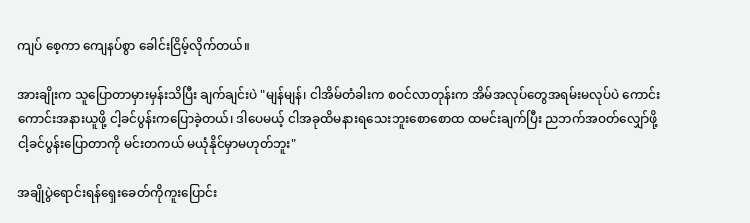ကျပ် စေ့ကာ ကျေနပ်စွာ ခေါင်းငြိမ့်လိုက်တယ်။

အားချိုးက သူပြောတာမှားမှန်းသိပြီး ချက်ချင်းပဲ "မျန်မျန်၊ ငါအိမ်တံခါးက စဝင်လာတုန်းက အိမ်အလုပ်တွေအရမ်းမလုပ်ပဲ ကောင်းကောင်းအနားယူဖို့ ငါ့ခင်ပွန်းကပြောခဲ့တယ်၊ ဒါပေမယ့် ငါအခုထိမနားရသေးဘူးစောစောထ ထမင်းချက်ပြီး ညဘက်အဝတ်လျှော်ဖို့ ငါ့ခင်ပွန်းပြောတာကို မင်းတကယ် မယုံနိုင်မှာမဟုတ်ဘူး"

အချိုပွဲရောင်းရန်ရှေးခေတ်ကိုကူးပြောင်း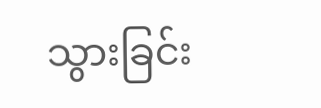သွားခြင်း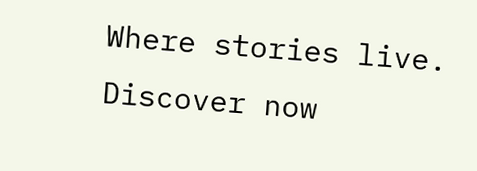Where stories live. Discover now